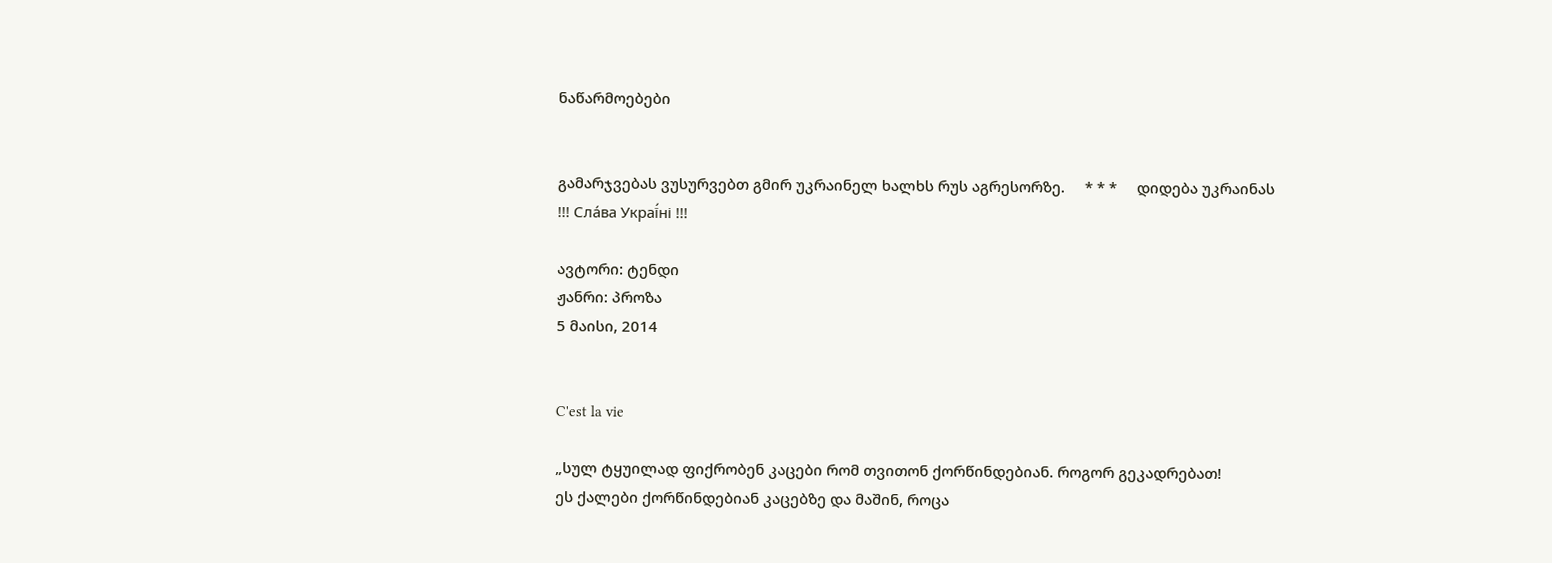ნაწარმოებები


გამარჯვებას ვუსურვებთ გმირ უკრაინელ ხალხს რუს აგრესორზე.     * * *     დიდება უკრაინას !!! Сла́ва Украї́ні !!!

ავტორი: ტენდი
ჟანრი: პროზა
5 მაისი, 2014


C'est la vie

„სულ ტყუილად ფიქრობენ კაცები რომ თვითონ ქორწინდებიან. როგორ გეკადრებათ!
ეს ქალები ქორწინდებიან კაცებზე და მაშინ, როცა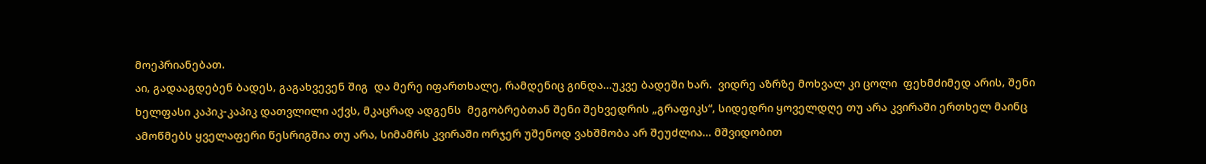მოეპრიანებათ.
აი, გადააგდებენ ბადეს, გაგახვევენ შიგ  და მერე იფართხალე, რამდენიც გინდა...უკვე ბადეში ხარ.  ვიდრე აზრზე მოხვალ კი ცოლი  ფეხმძიმედ არის, შენი ხელფასი კაპიკ-კაპიკ დათვლილი აქვს, მკაცრად ადგენს  მეგობრებთან შენი შეხვედრის „გრაფიკს“, სიდედრი ყოველდღე თუ არა კვირაში ერთხელ მაინც ამოწმებს ყველაფერი წესრიგშია თუ არა, სიმამრს კვირაში ორჯერ უშენოდ ვახშმობა არ შეუძლია... მშვიდობით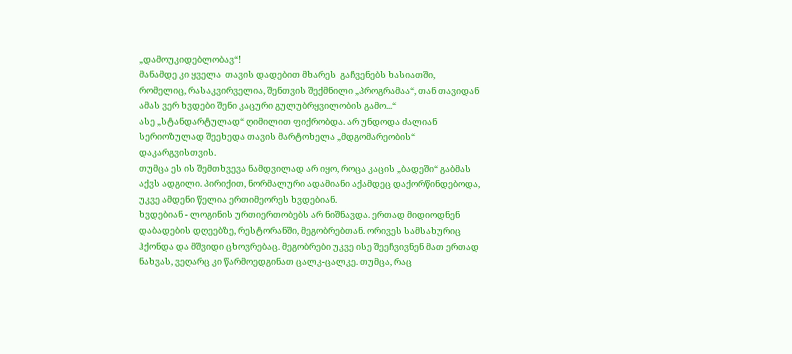„დამოუკიდებლობავ“!
მანამდე კი ყველა  თავის დადებით მხარეს  გაჩვენებს ხასიათში, რომელიც, რასაკვირველია, შენთვის შექმნილი „პროგრამაა“, თან თავიდან ამას ვერ ხვდები შენი კაცური გულუბრყვილობის გამო...“
ასე „სტანდარტულად“ ღიმილით ფიქრობდა. არ უნდოდა ძალიან სერიოზულად შეეხედა თავის მარტოხელა „მდგომარეობის“ დაკარგვისთვის.
თუმცა ეს ის შემთხვევა ნამდვილად არ იყო, როცა კაცის „ბადეში“ გაბმას აქვს ადგილი. პირიქით, ნორმალური ადამიანი აქამდეც დაქორწინდებოდა, უკვე ამდენი წელია ერთიმეორეს ხვდებიან.
ხვდებიან - ლოგინის ურთიერთობებს არ ნიშნავდა. ერთად მიდიოდნენ დაბადების დღეებზე, რესტორანში, მეგობრებთან. ორივეს სამსახურიც ჰქონდა და მშვიდი ცხოვრებაც. მეგობრები უკვე ისე შეეჩვივნენ მათ ერთად ნახვას, ვეღარც კი წარმოედგინათ ცალკ-ცალკე. თუმცა, რაც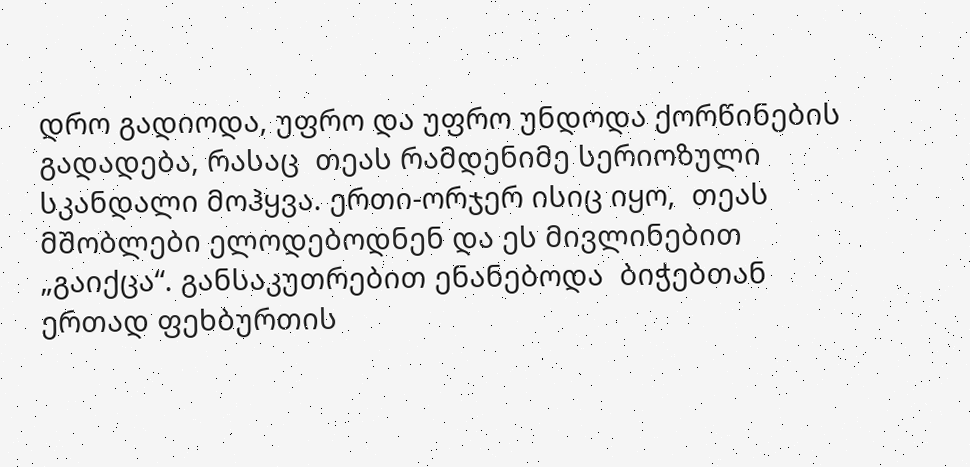დრო გადიოდა, უფრო და უფრო უნდოდა ქორწინების გადადება, რასაც  თეას რამდენიმე სერიოზული სკანდალი მოჰყვა. ერთი-ორჯერ ისიც იყო,  თეას მშობლები ელოდებოდნენ და ეს მივლინებით „გაიქცა“. განსაკუთრებით ენანებოდა  ბიჭებთან ერთად ფეხბურთის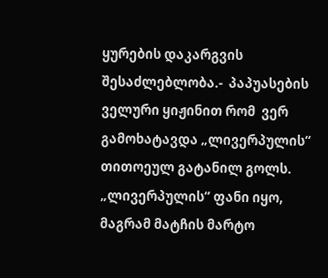ყურების დაკარგვის შესაძლებლობა.-  პაპუასების ველური ყიჟინით რომ  ვერ გამოხატავდა „ლივერპულის“ თითოეულ გატანილ გოლს. „ლივერპულის“ ფანი იყო, მაგრამ მატჩის მარტო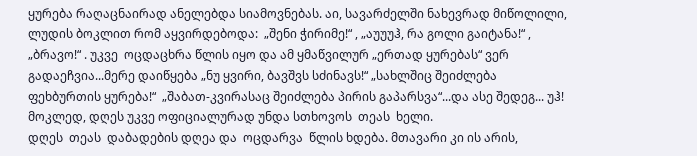ყურება რაღაცნაირად ანელებდა სიამოვნებას. აი, სავარძელში ნახევრად მიწოლილი, ლუდის ბოკლით რომ აყვირდებოდა:  „შენი ჭირიმე!“ , „აუუუჰ, რა გოლი გაიტანა!“ , „ბრავო!“ . უკვე  ოცდაცხრა წლის იყო და ამ ყმაწვილურ „ერთად ყურებას“ ვერ გადაეჩვია...მერე დაიწყება „ნუ ყვირი, ბავშვს სძინავს!“ „სახლშიც შეიძლება ფეხბურთის ყურება!“  „შაბათ-კვირასაც შეიძლება პირის გაპარსვა“...და ასე შედეგ... უჰ!
მოკლედ, დღეს უკვე ოფიციალურად უნდა სთხოვოს  თეას  ხელი.
დღეს  თეას  დაბადების დღეა და  ოცდარვა  წლის ხდება. მთავარი კი ის არის,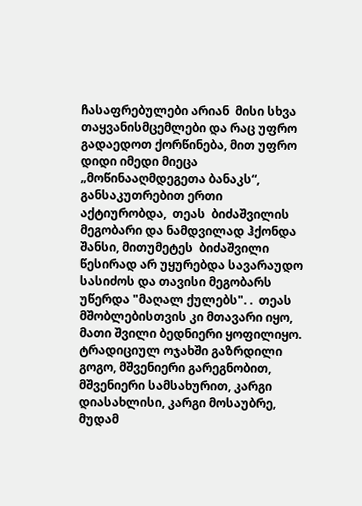ჩასაფრებულები არიან  მისი სხვა თაყვანისმცემლები და რაც უფრო გადაედოთ ქორწინება, მით უფრო დიდი იმედი მიეცა „მოწინააღმდეგეთა ბანაკს“,  განსაკუთრებით ერთი აქტიურობდა,  თეას  ბიძაშვილის მეგობარი და ნამდვილად ჰქონდა შანსი, მითუმეტეს  ბიძაშვილი წესირად არ უყურებდა სავარაუდო სასიძოს და თავისი მეგობარს უწერდა "მაღალ ქულებს". .  თეას მშობლებისთვის კი მთავარი იყო,  მათი შვილი ბედნიერი ყოფილიყო.
ტრადიციულ ოჯახში გაზრდილი გოგო, მშვენიერი გარეგნობით, მშვენიერი სამსახურით, კარგი დიასახლისი, კარგი მოსაუბრე, მუდამ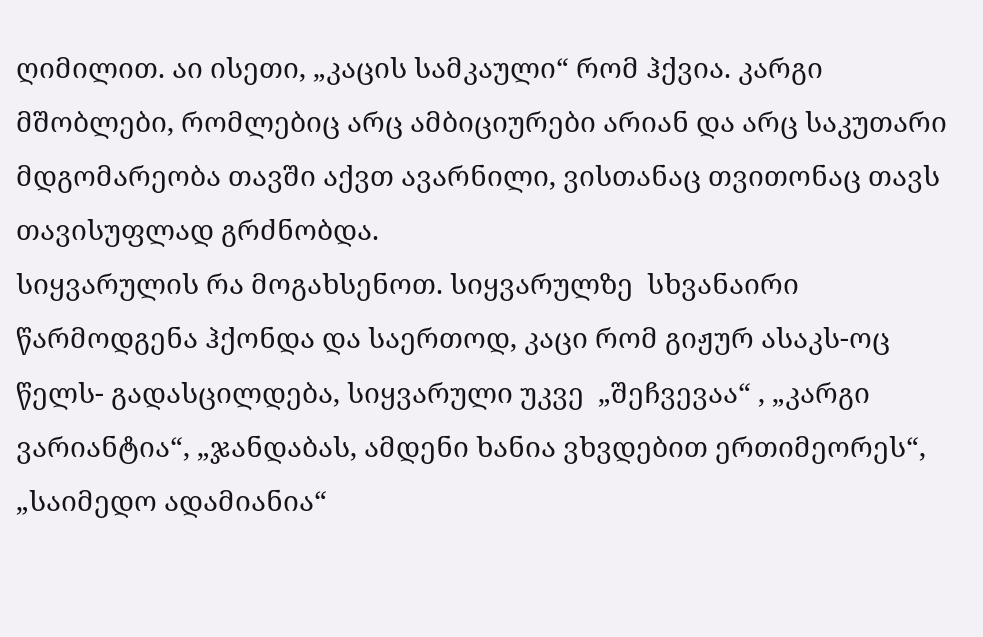ღიმილით. აი ისეთი, „კაცის სამკაული“ რომ ჰქვია. კარგი მშობლები, რომლებიც არც ამბიციურები არიან და არც საკუთარი მდგომარეობა თავში აქვთ ავარნილი, ვისთანაც თვითონაც თავს თავისუფლად გრძნობდა.
სიყვარულის რა მოგახსენოთ. სიყვარულზე  სხვანაირი წარმოდგენა ჰქონდა და საერთოდ, კაცი რომ გიჟურ ასაკს-ოც წელს- გადასცილდება, სიყვარული უკვე  „შეჩვევაა“ , „კარგი ვარიანტია“, „ჯანდაბას, ამდენი ხანია ვხვდებით ერთიმეორეს“, „საიმედო ადამიანია“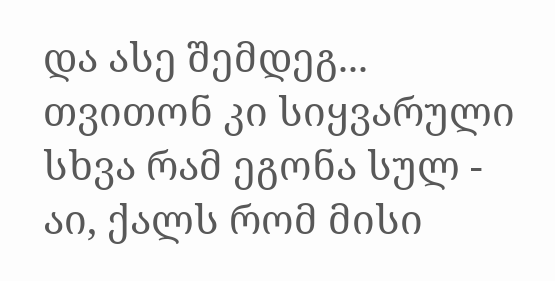და ასე შემდეგ...
თვითონ კი სიყვარული სხვა რამ ეგონა სულ - აი, ქალს რომ მისი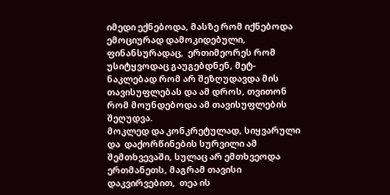იმედი ექნებოდა, მასზე რომ იქნებოდა ემოციურად დამოკიდებული,  ფინანსურადაც,  ერთიმეორეს რომ უსიტყვოდაც გაუგებდნენ, მეტ-ნაკლებად რომ არ შეზღუდავდა მის თავისუფლებას და ამ დროს, თვითონ რომ მოუნდებოდა ამ თავისუფლების შეღუდვა.
მოკლედ და კონკრეტულად, სიყვარული და  დაქორწინების სურვილი ამ შემთხვევაში, სულაც არ ემთხვეოდა ერთმანეთს, მაგრამ თავისი დაკვირვებით,  თეა ის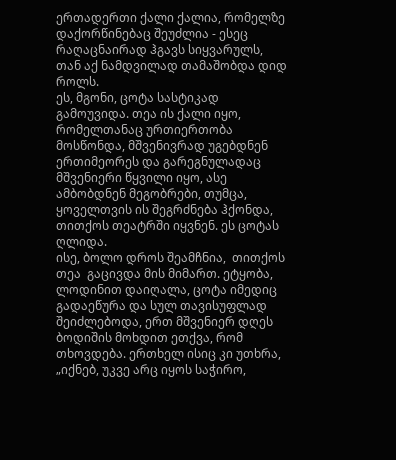ერთადერთი ქალი ქალია, რომელზე დაქორწინებაც შეუძლია - ესეც რაღაცნაირად ჰგავს სიყვარულს, თან აქ ნამდვილად თამაშობდა დიდ როლს.
ეს, მგონი, ცოტა სასტიკად გამოუვიდა. თეა ის ქალი იყო, რომელთანაც ურთიერთობა მოსწონდა, მშვენივრად უგებდნენ ერთიმეორეს და გარეგნულადაც მშვენიერი წყვილი იყო, ასე ამბობდნენ მეგობრები, თუმცა, ყოველთვის ის შეგრძნება ჰქონდა, თითქოს თეატრში იყვნენ. ეს ცოტას  ღლიდა.
ისე, ბოლო დროს შეამჩნია,  თითქოს  თეა  გაცივდა მის მიმართ. ეტყობა, ლოდინით დაიღალა, ცოტა იმედიც გადაეწურა და სულ თავისუფლად შეიძლებოდა, ერთ მშვენიერ დღეს ბოდიშის მოხდით ეთქვა, რომ  თხოვდება. ერთხელ ისიც კი უთხრა, „იქნებ, უკვე არც იყოს საჭირო,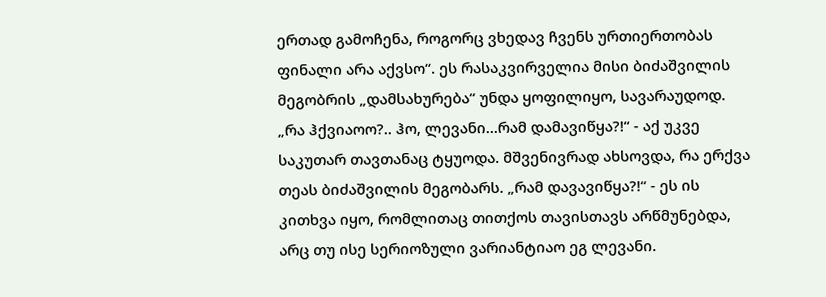ერთად გამოჩენა, როგორც ვხედავ ჩვენს ურთიერთობას ფინალი არა აქვსო“. ეს რასაკვირველია მისი ბიძაშვილის მეგობრის „დამსახურება“ უნდა ყოფილიყო, სავარაუდოდ.
„რა ჰქვიაოო?.. ჰო, ლევანი...რამ დამავიწყა?!“ - აქ უკვე საკუთარ თავთანაც ტყუოდა. მშვენივრად ახსოვდა, რა ერქვა  თეას ბიძაშვილის მეგობარს. „რამ დავავიწყა?!“ - ეს ის კითხვა იყო, რომლითაც თითქოს თავისთავს არწმუნებდა, არც თუ ისე სერიოზული ვარიანტიაო ეგ ლევანი.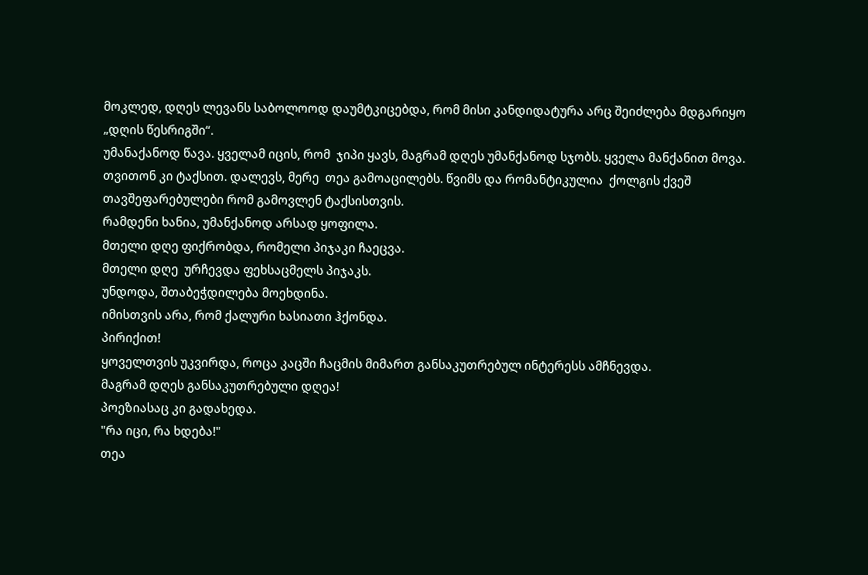მოკლედ, დღეს ლევანს საბოლოოდ დაუმტკიცებდა, რომ მისი კანდიდატურა არც შეიძლება მდგარიყო „დღის წესრიგში“.
უმანაქანოდ წავა. ყველამ იცის, რომ  ჯიპი ყავს, მაგრამ დღეს უმანქანოდ სჯობს. ყველა მანქანით მოვა. თვითონ კი ტაქსით. დალევს, მერე  თეა გამოაცილებს. წვიმს და რომანტიკულია  ქოლგის ქვეშ თავშეფარებულები რომ გამოვლენ ტაქსისთვის.
რამდენი ხანია, უმანქანოდ არსად ყოფილა.
მთელი დღე ფიქრობდა, რომელი პიჯაკი ჩაეცვა.
მთელი დღე  ურჩევდა ფეხსაცმელს პიჯაკს.
უნდოდა, შთაბეჭდილება მოეხდინა.
იმისთვის არა, რომ ქალური ხასიათი ჰქონდა.
პირიქით!
ყოველთვის უკვირდა, როცა კაცში ჩაცმის მიმართ განსაკუთრებულ ინტერესს ამჩნევდა.
მაგრამ დღეს განსაკუთრებული დღეა!
პოეზიასაც კი გადახედა.
"რა იცი, რა ხდება!"
თეა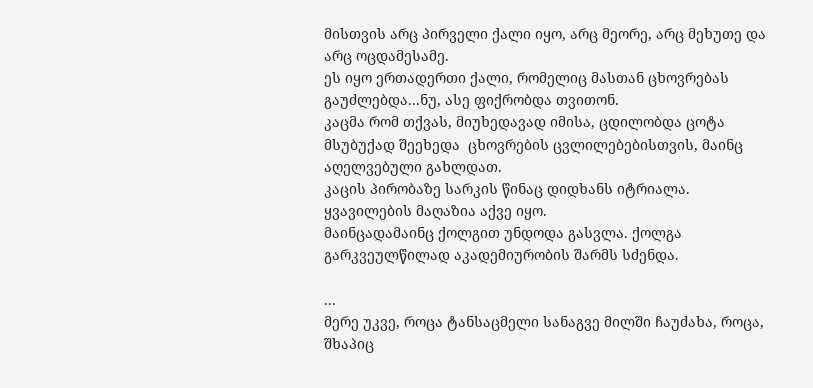მისთვის არც პირველი ქალი იყო, არც მეორე, არც მეხუთე და არც ოცდამესამე.
ეს იყო ერთადერთი ქალი, რომელიც მასთან ცხოვრებას გაუძლებდა...ნუ, ასე ფიქრობდა თვითონ.
კაცმა რომ თქვას, მიუხედავად იმისა, ცდილობდა ცოტა მსუბუქად შეეხედა  ცხოვრების ცვლილებებისთვის, მაინც აღელვებული გახლდათ.
კაცის პირობაზე სარკის წინაც დიდხანს იტრიალა.
ყვავილების მაღაზია აქვე იყო.
მაინცადამაინც ქოლგით უნდოდა გასვლა. ქოლგა გარკვეულწილად აკადემიურობის შარმს სძენდა.

...
მერე უკვე, როცა ტანსაცმელი სანაგვე მილში ჩაუძახა, როცა, შხაპიც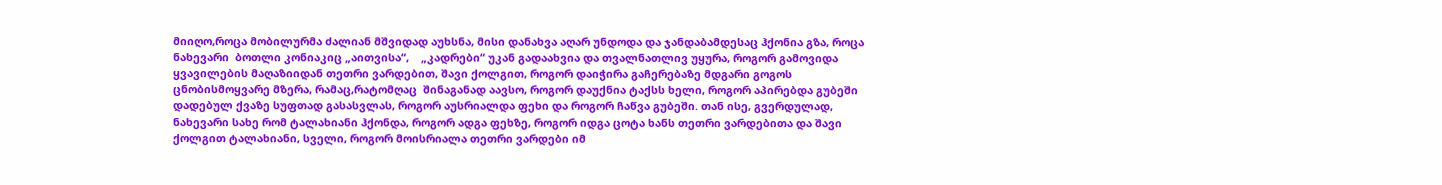მიიღო,როცა მობილურმა ძალიან მშვიდად აუხსნა, მისი დანახვა აღარ უნდოდა და ჯანდაბამდესაც ჰქონია გზა, როცა  ნახევარი  ბოთლი კონიაკიც „აითვისა“,    „კადრები“ უკან გადაახვია და თვალნათლივ უყურა, როგორ გამოვიდა ყვავილების მაღაზიიდან თეთრი ვარდებით, შავი ქოლგით, როგორ დაიჭირა გაჩერებაზე მდგარი გოგოს  ცნობისმოყვარე მზერა, რამაც,რატომღაც  შინაგანად აავსო, როგორ დაუქნია ტაქსს ხელი, როგორ აპირებდა გუბეში დადებულ ქვაზე სუფთად გასასვლას, როგორ აუსრიალდა ფეხი და როგორ ჩაწვა გუბეში. თან ისე, გვერდულად, ნახევარი სახე რომ ტალახიანი ჰქონდა, როგორ ადგა ფეხზე, როგორ იდგა ცოტა ხანს თეთრი ვარდებითა და შავი ქოლგით ტალახიანი, სველი, როგორ მოისრიალა თეთრი ვარდები იმ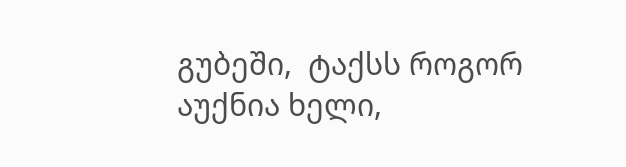გუბეში,  ტაქსს როგორ აუქნია ხელი,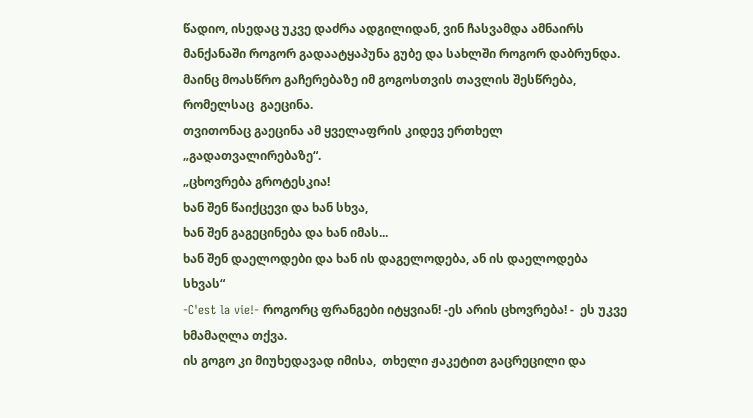წადიო, ისედაც უკვე დაძრა ადგილიდან, ვინ ჩასვამდა ამნაირს მანქანაში როგორ გადაატყაპუნა გუბე და სახლში როგორ დაბრუნდა.
მაინც მოასწრო გაჩერებაზე იმ გოგოსთვის თავლის შესწრება, რომელსაც  გაეცინა.
თვითონაც გაეცინა ამ ყველაფრის კიდევ ერთხელ „გადათვალირებაზე“.
„ცხოვრება გროტესკია!
ხან შენ წაიქცევი და ხან სხვა,
ხან შენ გაგეცინება და ხან იმას...
ხან შენ დაელოდები და ხან ის დაგელოდება, ან ის დაელოდება სხვას“
-C'est la vie!- როგორც ფრანგები იტყვიან! -ეს არის ცხოვრება! -  ეს უკვე ხმამაღლა თქვა.
ის გოგო კი მიუხედავად იმისა,  თხელი ჟაკეტით გაცრეცილი და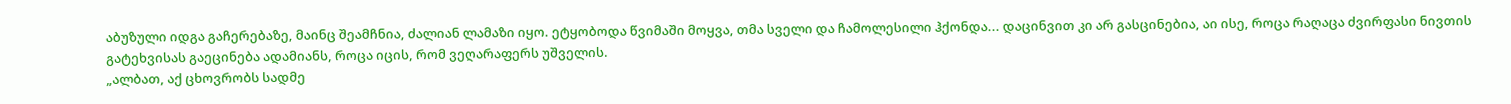აბუზული იდგა გაჩერებაზე, მაინც შეამჩნია, ძალიან ლამაზი იყო. ეტყობოდა წვიმაში მოყვა, თმა სველი და ჩამოლესილი ჰქონდა... დაცინვით კი არ გასცინებია, აი ისე, როცა რაღაცა ძვირფასი ნივთის გატეხვისას გაეცინება ადამიანს, როცა იცის, რომ ვეღარაფერს უშველის.
„ალბათ, აქ ცხოვრობს სადმე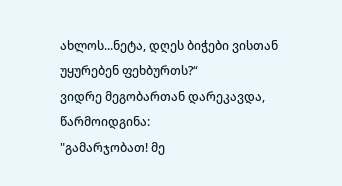ახლოს...ნეტა, დღეს ბიჭები ვისთან უყურებენ ფეხბურთს?“
ვიდრე მეგობართან დარეკავდა, წარმოიდგინა:
"გამარჯობათ! მე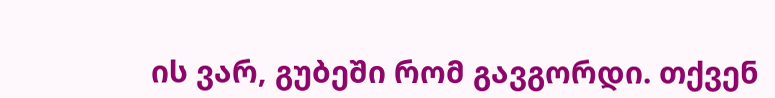ის ვარ, გუბეში რომ გავგორდი. თქვენ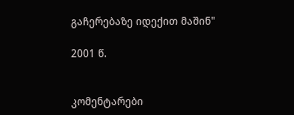გაჩერებაზე იდექით მაშინ"

2001 წ.


კომენტარები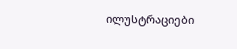ილუსტრაციები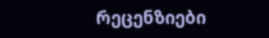რეცენზიები